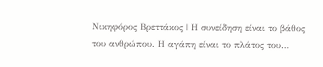Νικηφόρος Βρεττάκος | Η συνείδηση είναι το βάθος του ανθρώπου. Η αγάπη είναι το πλάτος του…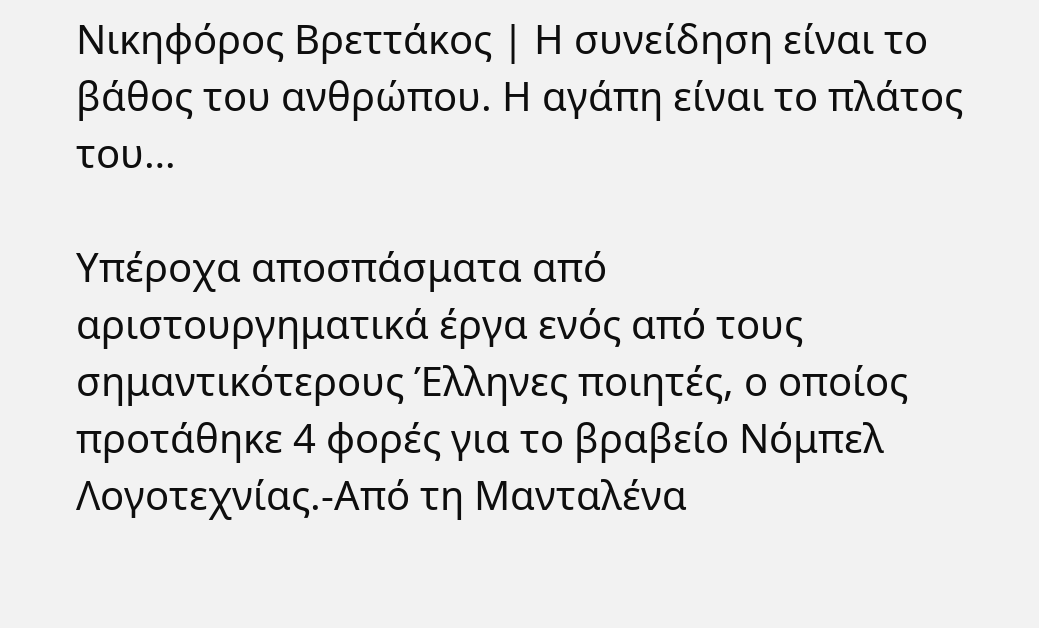Νικηφόρος Βρεττάκος | Η συνείδηση είναι το βάθος του ανθρώπου. Η αγάπη είναι το πλάτος του…

Υπέροχα αποσπάσματα από αριστουργηματικά έργα ενός από τους σημαντικότερους Έλληνες ποιητές, ο οποίος προτάθηκε 4 φορές για το βραβείο Νόμπελ Λογοτεχνίας.-Από τη Μανταλένα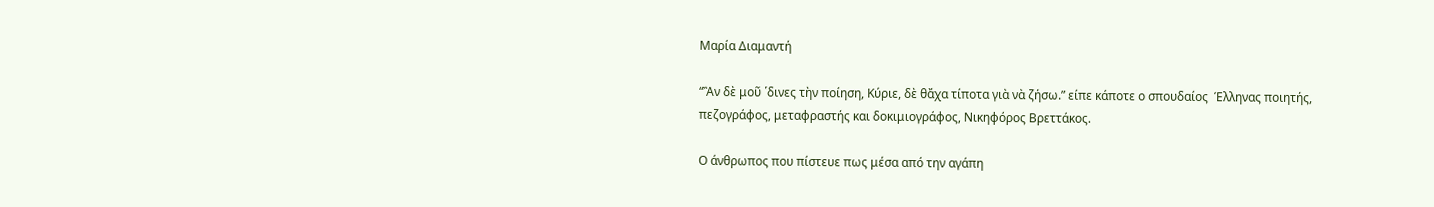Μαρία Διαμαντή

“Ἂν δὲ μοῦ ῾δινες τὴν ποίηση, Κύριε, δὲ θἄχα τίποτα γιὰ νὰ ζήσω.” είπε κάποτε ο σπουδαίος  Έλληνας ποιητής, πεζογράφος, μεταφραστής και δοκιμιογράφος, Νικηφόρος Βρεττάκος.

Ο άνθρωπος που πίστευε πως μέσα από την αγάπη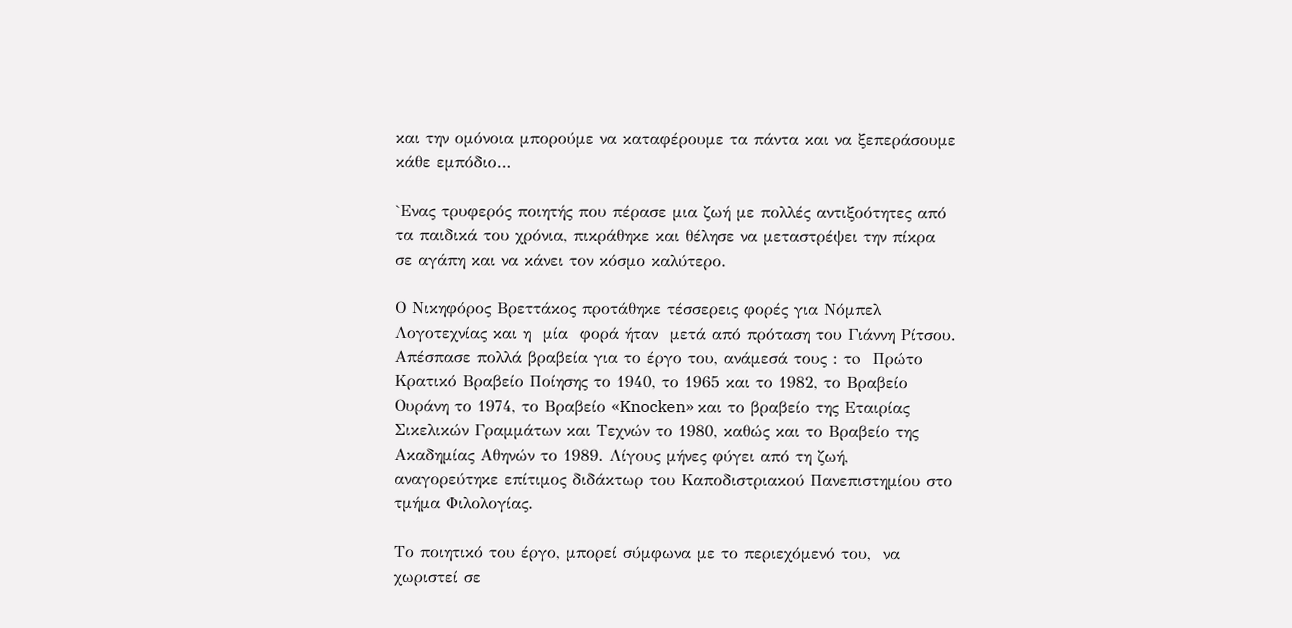και την ομόνοια μπορούμε να καταφέρουμε τα πάντα και να ξεπεράσουμε κάθε εμπόδιο…

`Ενας τρυφερός ποιητής που πέρασε μια ζωή με πολλές αντιξοότητες από τα παιδικά του χρόνια, πικράθηκε και θέλησε να μεταστρέψει την πίκρα  σε αγάπη και να κάνει τον κόσμο καλύτερο.

Ο Νικηφόρος Βρεττάκος προτάθηκε τέσσερεις φορές για Νόμπελ Λογοτεχνίας και η  μία  φορά ήταν  μετά από πρόταση του Γιάννη Ρίτσου. Απέσπασε πολλά βραβεία για το έργο του, ανάμεσά τους : τo  Πρώτο Κρατικό Βραβείο Ποίησης το 1940, το 1965 και το 1982, το Βραβείο Ουράνη το 1974, το Βραβείο «Knocken» και το βραβείο της Εταιρίας Σικελικών Γραμμάτων και Τεχνών το 1980, καθώς και το Βραβείο της Ακαδημίας Αθηνών το 1989. Λίγους μήνες φύγει από τη ζωή, αναγορεύτηκε επίτιμος διδάκτωρ του Καποδιστριακού Πανεπιστημίου στο τμήμα Φιλολογίας.

Το ποιητικό του έργο, μπορεί σύμφωνα με το περιεχόμενό του,  να χωριστεί σε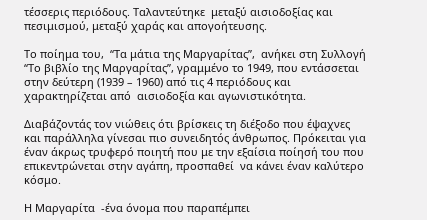τέσσερις περιόδους. Ταλαντεύτηκε  μεταξύ αισιοδοξίας και πεσιμισμού, μεταξύ χαράς και απογοήτευσης.

Το ποίημα του,  “Τα μάτια της Μαργαρίτας”,  ανήκει στη Συλλογή “Το βιβλίο της Μαργαρίτας”, γραμμένο το 1949, που εντάσσεται στην δεύτερη (1939 – 1960) από τις 4 περιόδους και χαρακτηρίζεται από  αισιοδοξία και αγωνιστικότητα.

Διαβάζοντάς τον νιώθεις ότι βρίσκεις τη διέξοδο που έψαχνες και παράλληλα γίνεσαι πιο συνειδητός άνθρωπος. Πρόκειται για έναν άκρως τρυφερό ποιητή που με την εξαίσια ποίησή του που επικεντρώνεται στην αγάπη, προσπαθεί  να κάνει έναν καλύτερο κόσμο.

Η Μαργαρίτα  -ένα όνομα που παραπέμπει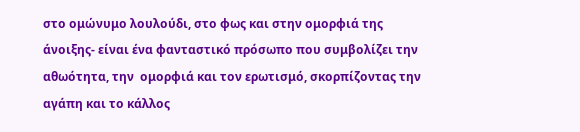στο ομώνυμο λουλούδι, στο φως και στην ομορφιά της άνοιξης- είναι ένα φανταστικό πρόσωπο που συμβολίζει την αθωότητα, την  ομορφιά και τον ερωτισμό, σκορπίζοντας την αγάπη και το κάλλος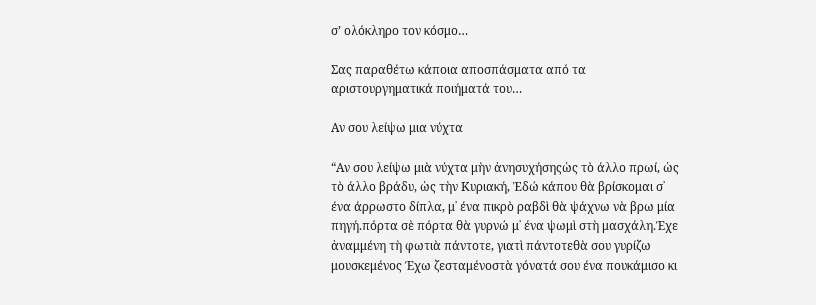σ’ ολόκληρο τον κόσμο…

Σας παραθέτω κάποια αποσπάσματα από τα αριστουργηματικά ποιήματά του…

Αν σου λείψω μια νύχτα

“Αν σου λείψω μιὰ νύχτα μὴν ἀνησυχήσηςὡς τὸ άλλο πρωί, ὡς τὸ άλλο βράδυ, ὡς τὴν Κυριακή, Ἐδώ κάπου θὰ βρίσκομαι σ᾿ ένα άρρωστο δίπλα, μ᾿ ένα πικρὸ ραβδὶ θὰ ψάχνω νὰ βρω μία πηγή.πόρτα σὲ πόρτα θὰ γυρνώ μ᾿ ένα ψωμὶ στὴ μασχάλη.Έχε ἀναμμένη τὴ φωτιὰ πάντοτε, γιατὶ πάντοτεθὰ σου γυρίζω μουσκεμένος Έχω ζεσταμένοστὰ γόνατά σου ένα πουκάμισο κι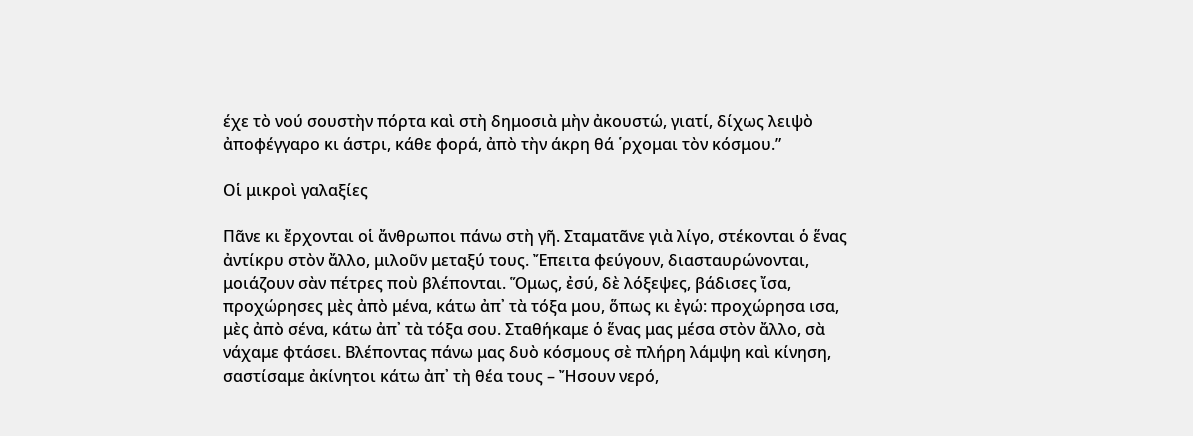έχε τὸ νού σουστὴν πόρτα καὶ στὴ δημοσιὰ μὴν ἀκουστώ, γιατί, δίχως λειψὸ ἀποφέγγαρο κι άστρι, κάθε φορά, ἀπὸ τὴν άκρη θά ῾ρχομαι τὸν κόσμου.”

Οἱ μικροὶ γαλαξίες

Πᾶνε κι ἔρχονται οἱ ἄνθρωποι πάνω στὴ γῆ. Σταματᾶνε γιὰ λίγο, στέκονται ὁ ἕνας ἀντίκρυ στὸν ἄλλο, μιλοῦν μεταξύ τους. Ἔπειτα φεύγουν, διασταυρώνονται, μοιάζουν σὰν πέτρες ποὺ βλέπονται. Ὅμως, ἐσύ, δὲ λόξεψες, βάδισες ἴσα, προχώρησες μὲς ἀπὸ μένα, κάτω ἀπ᾿ τὰ τόξα μου, ὅπως κι ἐγώ: προχώρησα ισα, μὲς ἀπὸ σένα, κάτω ἀπ᾿ τὰ τόξα σου. Σταθήκαμε ὁ ἕνας μας μέσα στὸν ἄλλο, σὰ νάχαμε φτάσει. Βλέποντας πάνω μας δυὸ κόσμους σὲ πλήρη λάμψη καὶ κίνηση, σαστίσαμε ἀκίνητοι κάτω ἀπ᾿ τὴ θέα τους – Ἤσουν νερό,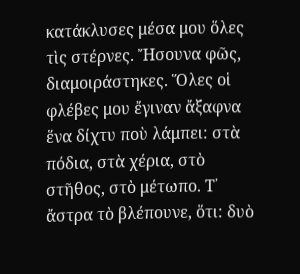κατάκλυσες μέσα μου ὅλες τὶς στέρνες. Ἤσουνα φῶς, διαμοιράστηκες. Ὅλες οἱ φλέβες μου ἔγιναν ἄξαφνα ἕνα δίχτυ ποὺ λάμπει: στὰ πόδια, στὰ χέρια, στὸ στῆθος, στὸ μέτωπο. Τ᾿ ἄστρα τὸ βλέπουνε, ὅτι: δυὸ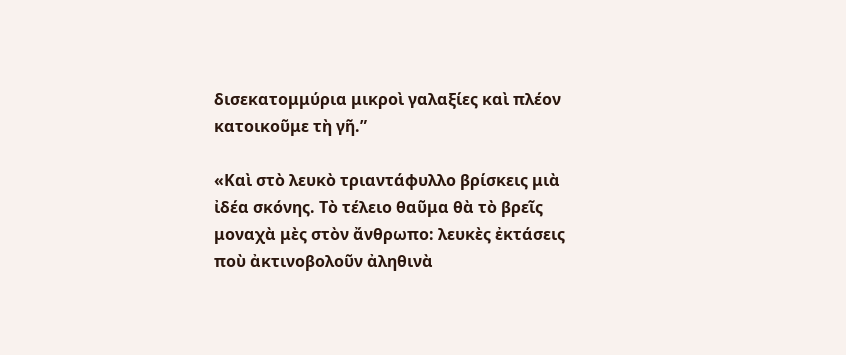δισεκατομμύρια μικροὶ γαλαξίες καὶ πλέον κατοικοῦμε τὴ γῆ.”

«Καὶ στὸ λευκὸ τριαντάφυλλο βρίσκεις μιὰ ἰδέα σκόνης. Τὸ τέλειο θαῦμα θὰ τὸ βρεῖς μοναχὰ μὲς στὸν ἄνθρωπο: λευκὲς ἐκτάσεις ποὺ ἀκτινοβολοῦν ἀληθινὰ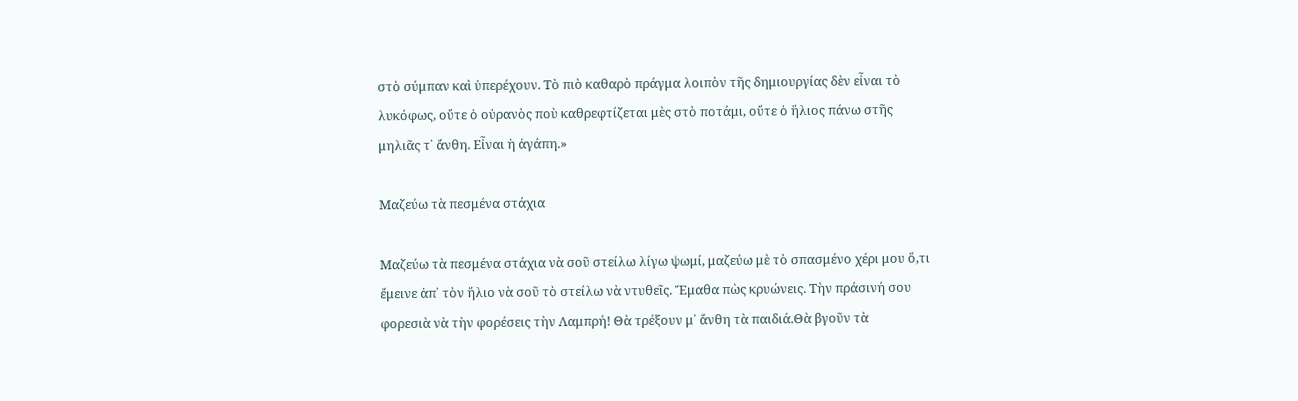στὸ σύμπαν καὶ ὑπερέχουν. Τὸ πιὸ καθαρὸ πράγμα λοιπὸν τῆς δημιουργίας δὲν εἶναι τὸ λυκόφως, οὔτε ὁ οὐρανὸς ποὺ καθρεφτίζεται μὲς στὸ ποτάμι, οὔτε ὁ ἥλιος πάνω στῆς μηλιᾶς τ᾿ ἄνθη. Εἶναι ἡ ἀγάπη.»

Μαζεύω τὰ πεσμένα στάχια

Μαζεύω τὰ πεσμένα στάχια νὰ σοῦ στείλω λίγω ψωμί, μαζεύω μὲ τὸ σπασμένο χέρι μου ὅ,τι ἔμεινε ἀπ᾿ τὸν ἥλιο νὰ σοῦ τὸ στείλω νὰ ντυθεῖς. Ἔμαθα πὼς κρυώνεις. Τὴν πράσινή σου φορεσιὰ νὰ τὴν φορέσεις τὴν Λαμπρή! Θὰ τρέξουν μ᾿ ἄνθη τὰ παιδιά.Θὰ βγοῦν τὰ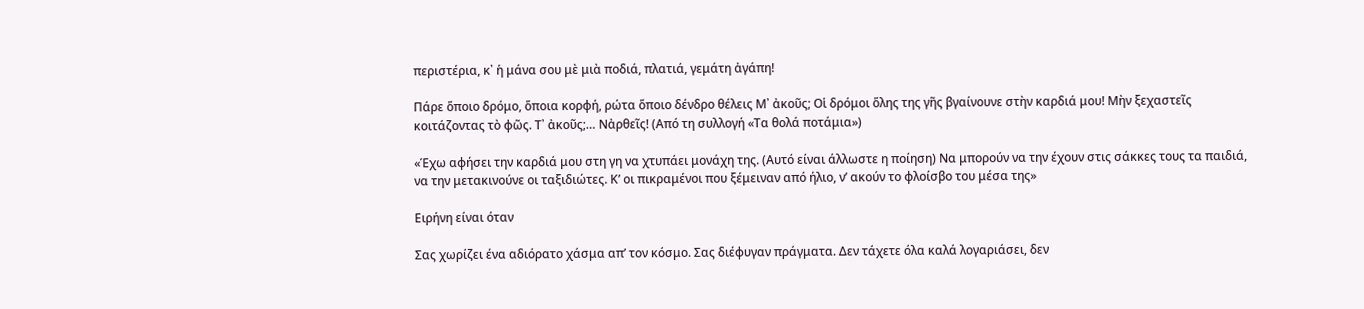περιστέρια, κ᾿ ἡ μάνα σου μὲ μιὰ ποδιά, πλατιά, γεμάτη ἀγάπη!

Πάρε ὅποιο δρόμο, ὅποια κορφή, ρώτα ὅποιο δένδρο θέλεις Μ᾿ ἀκοῦς; Οἱ δρόμοι ὅλης της γῆς βγαίνουνε στὴν καρδιά μου! Μὴν ξεχαστεῖς κοιτάζοντας τὸ φῶς. Τ᾿ ἀκοῦς;… Νἀρθεῖς! (Από τη συλλογή «Τα θολά ποτάμια»)

«Έχω αφήσει την καρδιά μου στη γη να χτυπάει μονάχη της. (Αυτό είναι άλλωστε η ποίηση) Να μπορούν να την έχουν στις σάκκες τους τα παιδιά, να την μετακινούνε οι ταξιδιώτες. Κ’ οι πικραμένοι που ξέμειναν από ήλιο, ν’ ακούν το φλοίσβο του μέσα της»

Ειρήνη είναι όταν

Σας χωρίζει ένα αδιόρατο χάσμα απ’ τον κόσμο. Σας διέφυγαν πράγματα. Δεν τάχετε όλα καλά λογαριάσει, δεν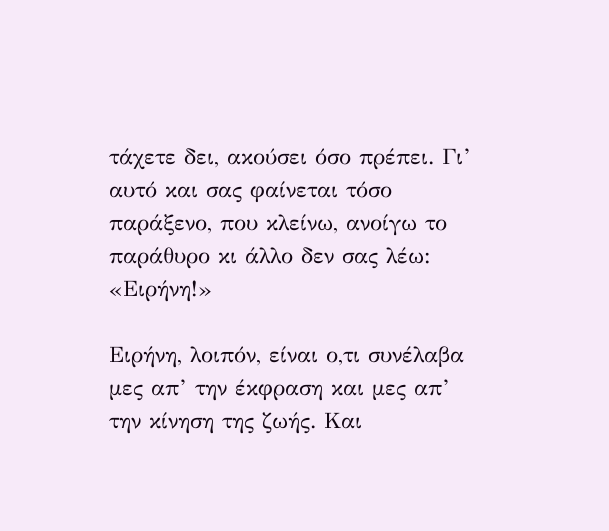τάχετε δει, ακούσει όσο πρέπει. Γι’ αυτό και σας φαίνεται τόσο παράξενο, που κλείνω, ανοίγω το παράθυρο κι άλλο δεν σας λέω: «Ειρήνη!»

Ειρήνη, λοιπόν, είναι ο,τι συνέλαβα μες απ’ την έκφραση και μες απ’ την κίνηση της ζωής. Και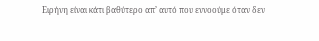Ειρήνη είναι κάτι βαθύτερο απ’ αυτό που εννοούμε όταν δεν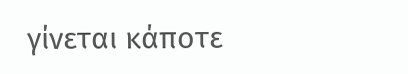γίνεται κάποτε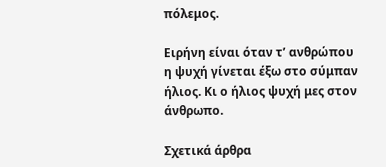πόλεμος.

Ειρήνη είναι όταν τ’ ανθρώπου η ψυχή γίνεται έξω στο σύμπαν ήλιος. Κι ο ήλιος ψυχή μες στον άνθρωπο.

Σχετικά άρθρα